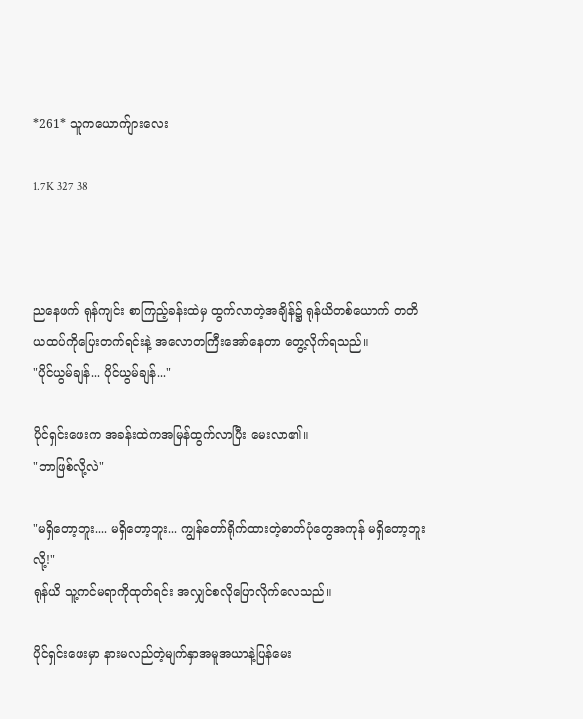*261* သူကယောက်ျားလေး

1.7K 327 38



ညနေဖက် ရုန်ကျင်း စာကြည့်ခန်းထဲမှ ထွက်လာတဲ့အချိန်၌ ရုန်ယိတစ်ယောက် တတိယထပ်ကိုပြေးတက်ရင်းနဲ့ အလောတကြီးအော်နေတာ တွေ့လိုက်ရသည်။
"ပိုင်ယွမ်ချန်... ပိုင်ယွမ်ချန်..."

ပိုင်ရှင်းဖေးက အခန်းထဲကအမြန်ထွက်လာပြီး မေးလာ၏။
"ဘာဖြစ်လို့လဲ"

"မရှိတော့ဘူး.... မရှိတော့ဘူး... ကျွန်တော်ရိုက်ထားတဲ့ဓာတ်ပုံတွေအကုန် မရှိတော့ဘူးလို့!"
ရုန်ယိ သူ့ကင်မရာကိုထုတ်ရင်း အလျှင်စလိုပြောလိုက်လေသည်။

ပိုင်ရှင်းဖေးမှာ နားမလည်တဲ့မျက်နှာအမူအယာနဲ့ပြန်မေး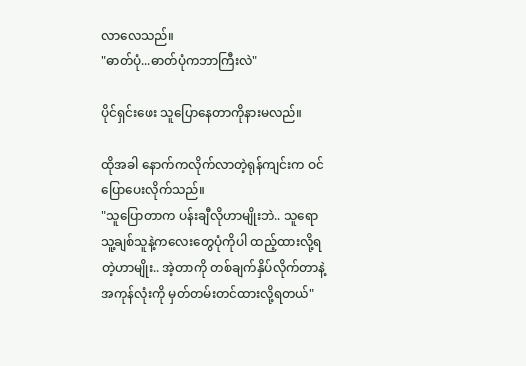လာလေသည်။
"ဓာတ်ပုံ...ဓာတ်ပုံကဘာကြီးလဲ"

ပိုင်ရှင်းဖေး သူပြောနေတာကိုနားမလည်။

ထိုအခါ နောက်ကလိုက်လာတဲ့ရုန်ကျင်းက ဝင်ပြောပေးလိုက်သည်။
"သူပြောတာက ပန်းချီလိုဟာမျိုးဘဲ.. သူရော သူ့ချစ်သူနဲ့ကလေးတွေပုံကိုပါ ထည့်ထားလို့ရတဲ့ဟာမျိုး.. အဲ့တာကို တစ်ချက်နှိပ်လိုက်တာနဲ့ အကုန်လုံးကို မှတ်တမ်းတင်ထားလို့ရတယ်"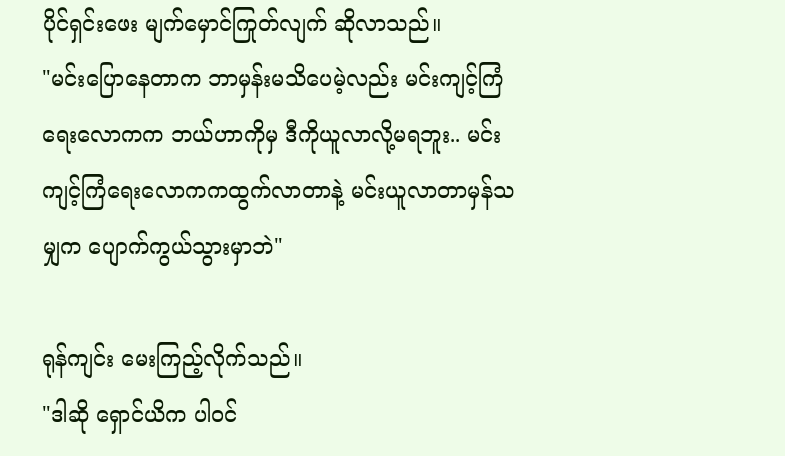ပိုင်ရှင်းဖေး မျက်မှောင်ကြုတ်လျက် ဆိုလာသည်။
"မင်းပြောနေတာက ဘာမှန်းမသိပေမဲ့လည်း မင်းကျင့်ကြံရေးလောကက ဘယ်ဟာကိုမှ ဒီကိုယူလာလို့မရဘူး.. မင်း ကျင့်ကြံရေးလောကကထွက်လာတာနဲ့ မင်းယူလာတာမှန်သမျှက ပျောက်ကွယ်သွားမှာဘဲ"

ရုန်ကျင်း မေးကြည့်လိုက်သည်။
"ဒါဆို ရှောင်ယိက ပါဝင်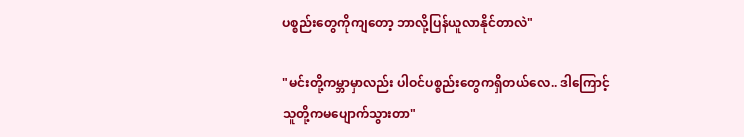ပစ္စည်းတွေကိုကျတော့ ဘာလို့ပြန်ယူလာနိုင်တာလဲ"

"မင်းတို့ကမ္ဘာမှာလည်း ပါဝင်ပစ္စည်းတွေကရှိတယ်လေ.. ဒါကြောင့် သူတို့ကမပျောက်သွားတာ"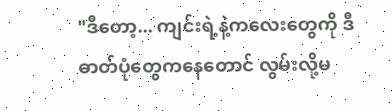"ဒီတော့... ကျင်းရဲ့နဲ့ကလေးတွေကို ဒီဓာတ်ပုံတွေကနေတောင် လွမ်းလို့မ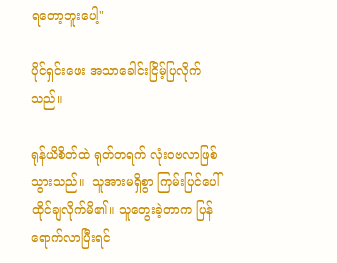ရတော့ဘူးပေါ့"

ပိုင်ရှင်းဖေး အသာခေါင်းငြိမ့်ပြလိုက်သည်။

ရုန်ယိစိတ်ထဲ ရုတ်တရက် လုံးဝဗလာဖြစ်သွားသည်။  သူအားမရှိစွာ ကြမ်းပြင်ပေါ်ထိုင်ချလိုက်မိ၏။ သူတွေးခဲ့တာက ပြန်ရောက်လာပြီးရင်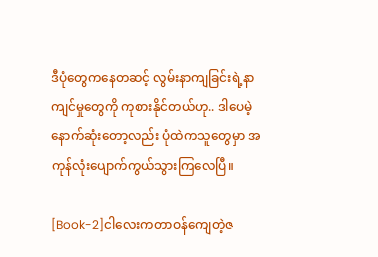ဒီပုံတွေကနေတဆင့် လွမ်းနာကျခြင်းရဲ့နာကျင်မှုတွေကို ကုစားနိုင်တယ်ဟု.. ဒါပေမဲ့ နောက်ဆုံးတော့လည်း ပုံထဲကသူတွေမှာ အကုန်လုံးပျောက်ကွယ်သွားကြလေပြီ။

[Book-2]ငါလေးကတာဝန်ကျေတဲ့ဇ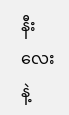နီးလေးနဲ့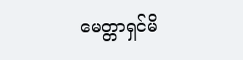မေတ္တာရှင်မိ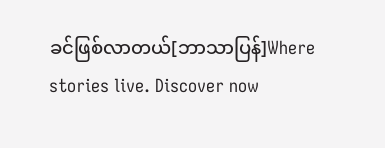ခင်ဖြစ်လာတယ်[ဘာသာပြန်]Where stories live. Discover now